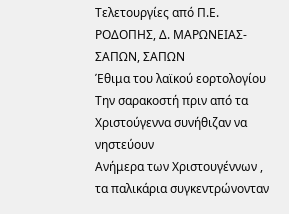Τελετουργίες από Π.Ε. ΡΟΔΟΠΗΣ, Δ. ΜΑΡΩΝΕΙΑΣ-ΣΑΠΩΝ, ΣΑΠΩΝ
Έθιμα του λαϊκού εορτολογίου
Την σαρακοστή πριν από τα Χριστούγεννα συνήθιζαν να νηστεύουν
Ανήμερα των Χριστουγέννων , τα παλικάρια συγκεντρώνονταν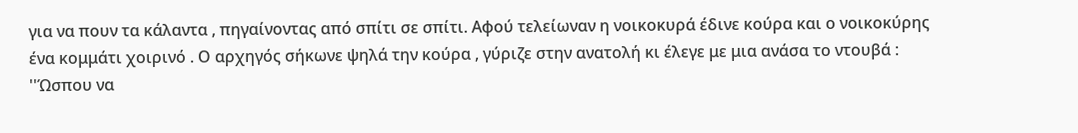για να πουν τα κάλαντα , πηγαίνοντας από σπίτι σε σπίτι. Αφού τελείωναν η νοικοκυρά έδινε κούρα και ο νοικοκύρης ένα κομμάτι χοιρινό . Ο αρχηγός σήκωνε ψηλά την κούρα , γύριζε στην ανατολή κι έλεγε με μια ανάσα το ντουβά :
''Ώσπου να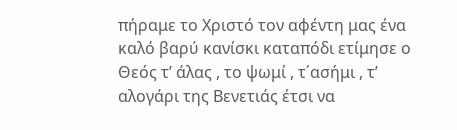πήραμε το Χριστό τον αφέντη μας ένα καλό βαρύ κανίσκι καταπόδι ετίμησε ο Θεός τ’ άλας , το ψωμί , τ΄ασήμι , τ’ αλογάρι της Βενετιάς έτσι να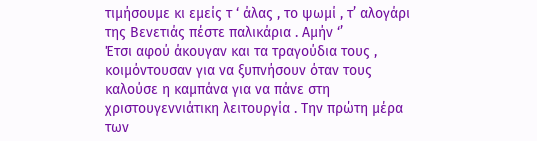τιμήσουμε κι εμείς τ ‘ άλας , το ψωμί , τ’ αλογάρι της Βενετιάς πέστε παλικάρια . Αμήν ‘’
Έτσι αφού άκουγαν και τα τραγούδια τους , κοιμόντουσαν για να ξυπνήσουν όταν τους καλούσε η καμπάνα για να πάνε στη χριστουγεννιάτικη λειτουργία . Την πρώτη μέρα των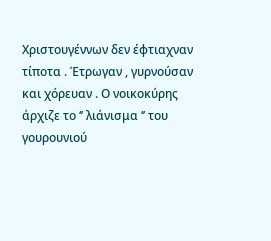Χριστουγέννων δεν έφτιαχναν τίποτα . Έτρωγαν , γυρνούσαν και χόρευαν . Ο νοικοκύρης άρχιζε το ‘’ λιάνισμα ‘’ του γουρουνιού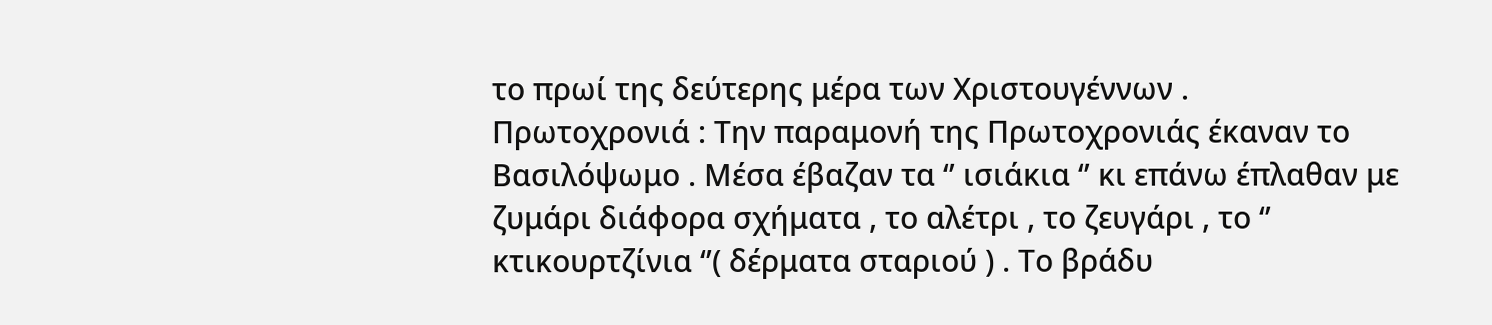το πρωί της δεύτερης μέρα των Χριστουγέννων .
Πρωτοχρονιά : Την παραμονή της Πρωτοχρονιάς έκαναν το Βασιλόψωμο . Μέσα έβαζαν τα ‘’ ισιάκια ‘’ κι επάνω έπλαθαν με ζυμάρι διάφορα σχήματα , το αλέτρι , το ζευγάρι , το ‘’ κτικουρτζίνια ‘’( δέρματα σταριού ) . Το βράδυ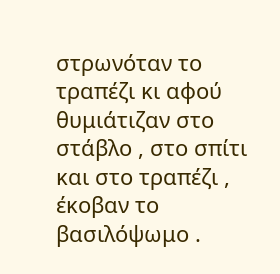στρωνόταν το τραπέζι κι αφού θυμιάτιζαν στο στάβλο , στο σπίτι και στο τραπέζι , έκοβαν το βασιλόψωμο .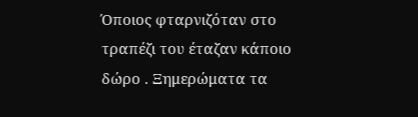Όποιος φταρνιζόταν στο τραπέζι του έταζαν κάποιο δώρο . Ξημερώματα τα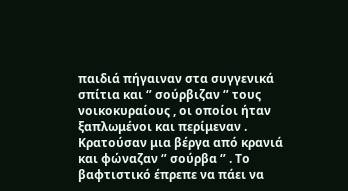παιδιά πήγαιναν στα συγγενικά σπίτια και ‘’ σούρβιζαν ‘’ τους νοικοκυραίους , οι οποίοι ήταν ξαπλωμένοι και περίμεναν . Κρατούσαν μια βέργα από κρανιά και φώναζαν ‘’ σούρβα ‘’ . Το βαφτιστικό έπρεπε να πάει να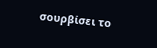σουρβίσει το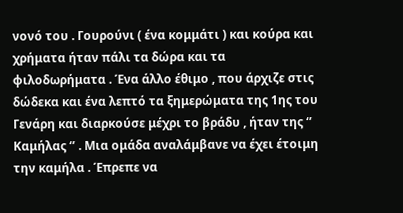νονό του . Γουρούνι ( ένα κομμάτι ) και κούρα και χρήματα ήταν πάλι τα δώρα και τα φιλοδωρήματα . Ένα άλλο έθιμο , που άρχιζε στις δώδεκα και ένα λεπτό τα ξημερώματα της 1ης του Γενάρη και διαρκούσε μέχρι το βράδυ , ήταν της ‘’ Καμήλας ‘’ . Μια ομάδα αναλάμβανε να έχει έτοιμη την καμήλα . Έπρεπε να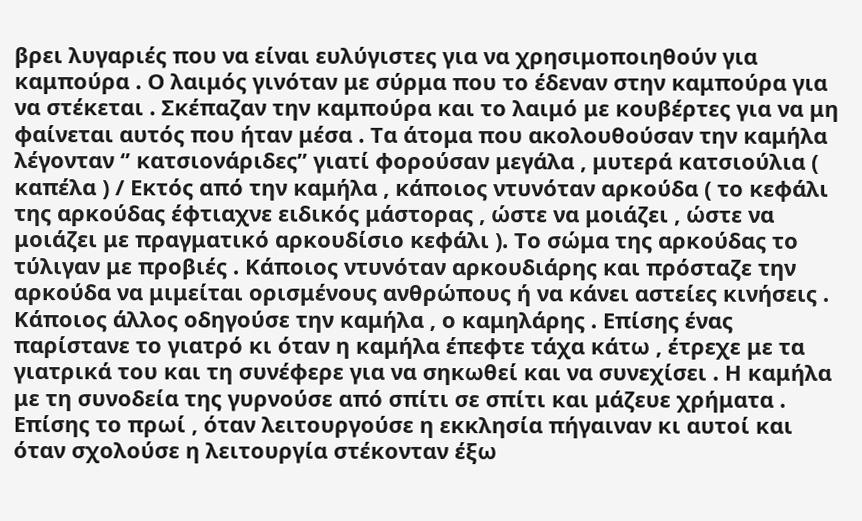βρει λυγαριές που να είναι ευλύγιστες για να χρησιμοποιηθούν για καμπούρα . Ο λαιμός γινόταν με σύρμα που το έδεναν στην καμπούρα για να στέκεται . Σκέπαζαν την καμπούρα και το λαιμό με κουβέρτες για να μη φαίνεται αυτός που ήταν μέσα . Τα άτομα που ακολουθούσαν την καμήλα λέγονταν ‘’ κατσιονάριδες’’ γιατί φορούσαν μεγάλα , μυτερά κατσιούλια ( καπέλα ) / Εκτός από την καμήλα , κάποιος ντυνόταν αρκούδα ( το κεφάλι της αρκούδας έφτιαχνε ειδικός μάστορας , ώστε να μοιάζει , ώστε να μοιάζει με πραγματικό αρκουδίσιο κεφάλι ). Το σώμα της αρκούδας το τύλιγαν με προβιές . Κάποιος ντυνόταν αρκουδιάρης και πρόσταζε την αρκούδα να μιμείται ορισμένους ανθρώπους ή να κάνει αστείες κινήσεις . Κάποιος άλλος οδηγούσε την καμήλα , ο καμηλάρης . Επίσης ένας παρίστανε το γιατρό κι όταν η καμήλα έπεφτε τάχα κάτω , έτρεχε με τα γιατρικά του και τη συνέφερε για να σηκωθεί και να συνεχίσει . Η καμήλα με τη συνοδεία της γυρνούσε από σπίτι σε σπίτι και μάζευε χρήματα . Επίσης το πρωί , όταν λειτουργούσε η εκκλησία πήγαιναν κι αυτοί και όταν σχολούσε η λειτουργία στέκονταν έξω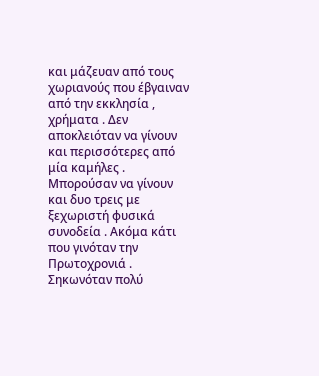και μάζευαν από τους χωριανούς που έβγαιναν από την εκκλησία , χρήματα . Δεν αποκλειόταν να γίνουν και περισσότερες από μία καμήλες . Μπορούσαν να γίνουν και δυο τρεις με ξεχωριστή φυσικά συνοδεία . Ακόμα κάτι που γινόταν την Πρωτοχρονιά . Σηκωνόταν πολύ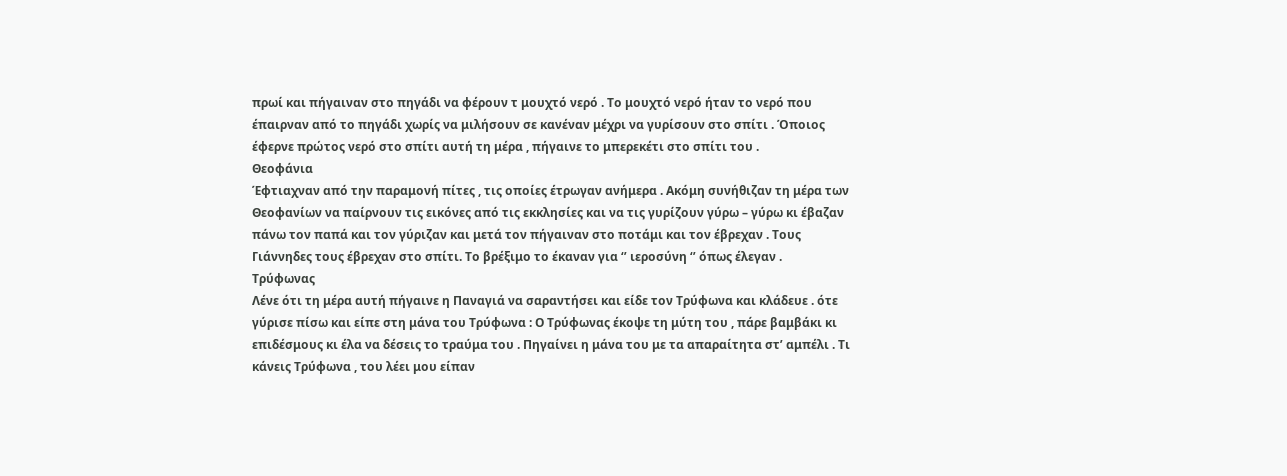πρωί και πήγαιναν στο πηγάδι να φέρουν τ μουχτό νερό . Το μουχτό νερό ήταν το νερό που έπαιρναν από το πηγάδι χωρίς να μιλήσουν σε κανέναν μέχρι να γυρίσουν στο σπίτι . Όποιος έφερνε πρώτος νερό στο σπίτι αυτή τη μέρα , πήγαινε το μπερεκέτι στο σπίτι του .
Θεοφάνια
Έφτιαχναν από την παραμονή πίτες , τις οποίες έτρωγαν ανήμερα . Ακόμη συνήθιζαν τη μέρα των Θεοφανίων να παίρνουν τις εικόνες από τις εκκλησίες και να τις γυρίζουν γύρω – γύρω κι έβαζαν πάνω τον παπά και τον γύριζαν και μετά τον πήγαιναν στο ποτάμι και τον έβρεχαν . Τους Γιάννηδες τους έβρεχαν στο σπίτι. Το βρέξιμο το έκαναν για ‘’ ιεροσύνη ‘’ όπως έλεγαν .
Τρύφωνας
Λένε ότι τη μέρα αυτή πήγαινε η Παναγιά να σαραντήσει και είδε τον Τρύφωνα και κλάδευε . ότε γύρισε πίσω και είπε στη μάνα του Τρύφωνα : Ο Τρύφωνας έκοψε τη μύτη του , πάρε βαμβάκι κι επιδέσμους κι έλα να δέσεις το τραύμα του . Πηγαίνει η μάνα του με τα απαραίτητα στ’ αμπέλι . Τι κάνεις Τρύφωνα , του λέει μου είπαν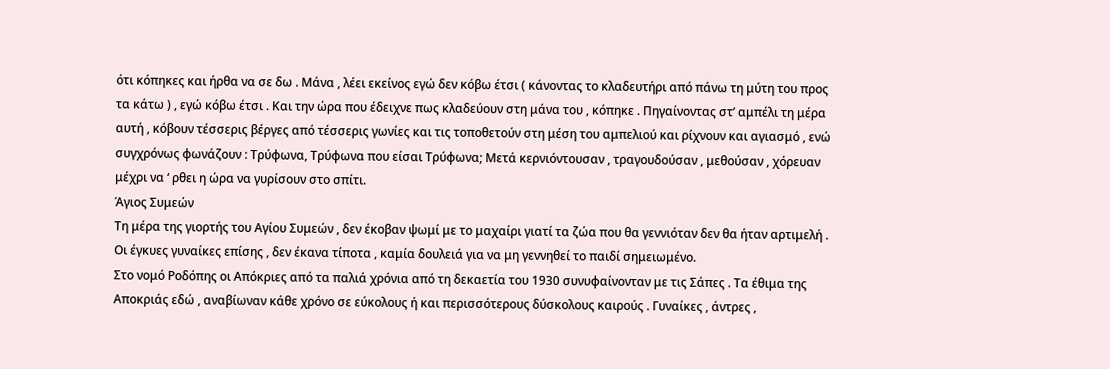ότι κόπηκες και ήρθα να σε δω . Μάνα , λέει εκείνος εγώ δεν κόβω έτσι ( κάνοντας το κλαδευτήρι από πάνω τη μύτη του προς τα κάτω ) , εγώ κόβω έτσι . Και την ώρα που έδειχνε πως κλαδεύουν στη μάνα του , κόπηκε . Πηγαίνοντας στ’ αμπέλι τη μέρα αυτή , κόβουν τέσσερις βέργες από τέσσερις γωνίες και τις τοποθετούν στη μέση του αμπελιού και ρίχνουν και αγιασμό , ενώ συγχρόνως φωνάζουν : Τρύφωνα, Τρύφωνα που είσαι Τρύφωνα; Μετά κερνιόντουσαν , τραγουδούσαν , μεθούσαν , χόρευαν μέχρι να ‘ ρθει η ώρα να γυρίσουν στο σπίτι.
Άγιος Συμεών
Τη μέρα της γιορτής του Αγίου Συμεών , δεν έκοβαν ψωμί με το μαχαίρι γιατί τα ζώα που θα γεννιόταν δεν θα ήταν αρτιμελή . Οι έγκυες γυναίκες επίσης , δεν έκανα τίποτα , καμία δουλειά για να μη γεννηθεί το παιδί σημειωμένο.
Στο νομό Ροδόπης οι Απόκριες από τα παλιά χρόνια από τη δεκαετία του 1930 συνυφαίνονταν με τις Σάπες . Τα έθιμα της Αποκριάς εδώ , αναβίωναν κάθε χρόνο σε εύκολους ή και περισσότερους δύσκολους καιρούς . Γυναίκες , άντρες ,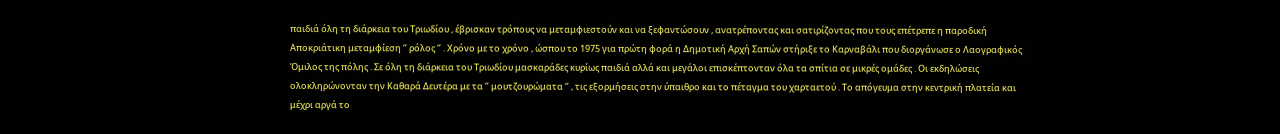παιδιά όλη τη διάρκεια του Τριωδίου , έβρισκαν τρόπους να μεταμφιεστούν και να ξεφαντώσουν , ανατρέποντας και σατιρίζοντας που τους επέτρεπε η παροδική Αποκριάτικη μεταμφίεση ‘’ ρόλος ‘’ . Χρόνο με το χρόνο , ώσπου το 1975 για πρώτη φορά η Δημοτική Αρχή Σαπών στήριξε το Καρναβάλι που διοργάνωσε ο Λαογραφικός Όμιλος της πόλης . Σε όλη τη διάρκεια του Τριωδίου μασκαράδες κυρίως παιδιά αλλά και μεγάλοι επισκέπτονταν όλα τα σπίτια σε μικρές ομάδες . Οι εκδηλώσεις ολοκληρώνονταν την Καθαρά Δευτέρα με τα ‘’ μουτζουρώματα ‘’ , τις εξορμήσεις στην ύπαιθρο και το πέταγμα του χαρταετού . Το απόγευμα στην κεντρική πλατεία και μέχρι αργά το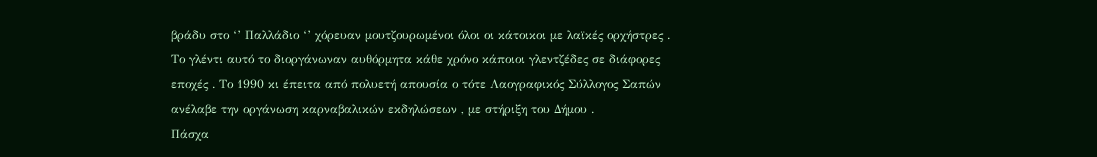βράδυ στο ‘’ Παλλάδιο ‘’ χόρευαν μουτζουρωμένοι όλοι οι κάτοικοι με λαϊκές ορχήστρες . Το γλέντι αυτό το διοργάνωναν αυθόρμητα κάθε χρόνο κάποιοι γλεντζέδες σε διάφορες εποχές . Το 1990 κι έπειτα από πολυετή απουσία ο τότε Λαογραφικός Σύλλογος Σαπών ανέλαβε την οργάνωση καρναβαλικών εκδηλώσεων , με στήριξη του Δήμου .
Πάσχα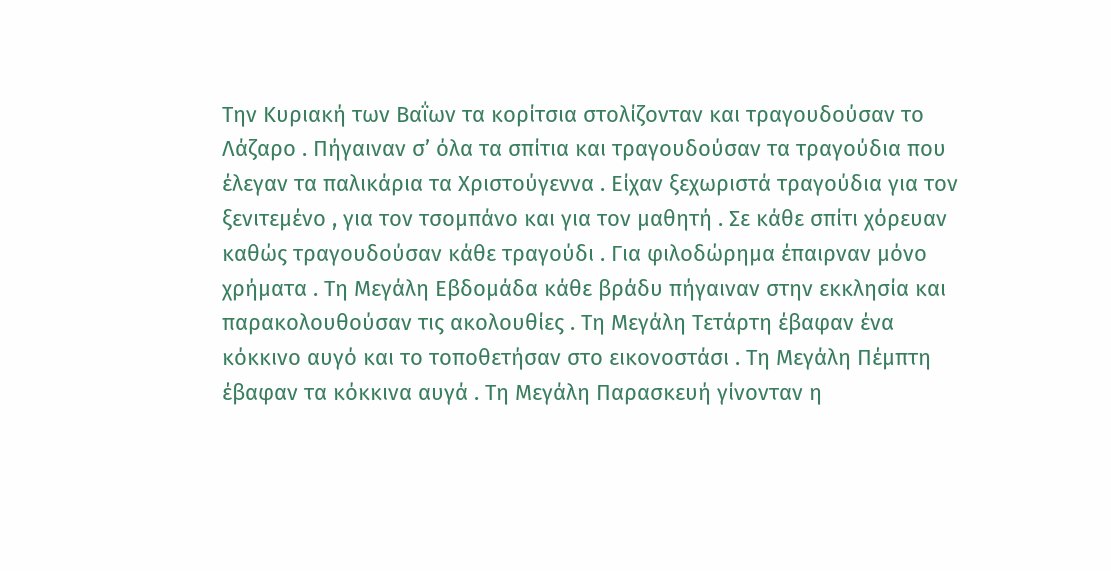Την Κυριακή των Βαΐων τα κορίτσια στολίζονταν και τραγουδούσαν το Λάζαρο . Πήγαιναν σ’ όλα τα σπίτια και τραγουδούσαν τα τραγούδια που έλεγαν τα παλικάρια τα Χριστούγεννα . Είχαν ξεχωριστά τραγούδια για τον ξενιτεμένο , για τον τσομπάνο και για τον μαθητή . Σε κάθε σπίτι χόρευαν καθώς τραγουδούσαν κάθε τραγούδι . Για φιλοδώρημα έπαιρναν μόνο χρήματα . Τη Μεγάλη Εβδομάδα κάθε βράδυ πήγαιναν στην εκκλησία και παρακολουθούσαν τις ακολουθίες . Τη Μεγάλη Τετάρτη έβαφαν ένα κόκκινο αυγό και το τοποθετήσαν στο εικονοστάσι . Τη Μεγάλη Πέμπτη έβαφαν τα κόκκινα αυγά . Τη Μεγάλη Παρασκευή γίνονταν η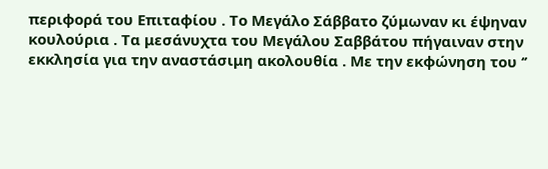περιφορά του Επιταφίου . Το Μεγάλο Σάββατο ζύμωναν κι έψηναν κουλούρια . Τα μεσάνυχτα του Μεγάλου Σαββάτου πήγαιναν στην εκκλησία για την αναστάσιμη ακολουθία . Με την εκφώνηση του ‘’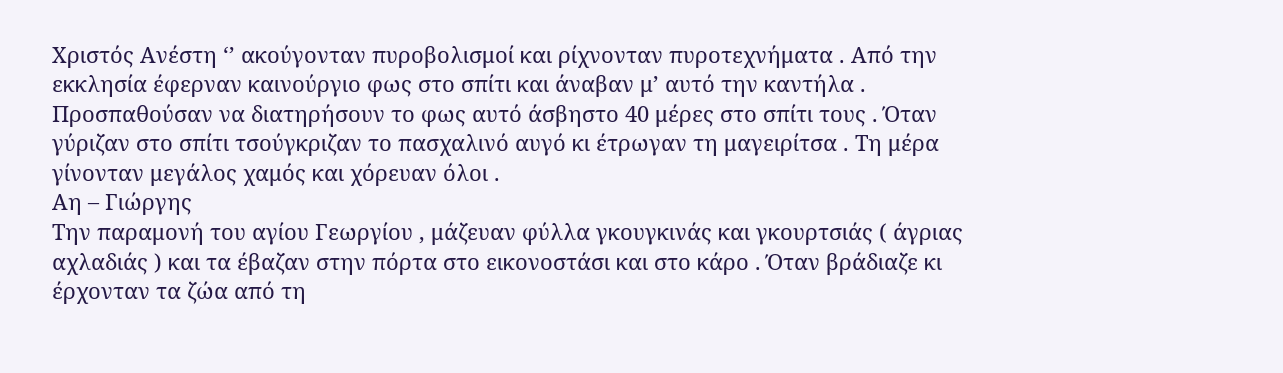Χριστός Ανέστη ‘’ ακούγονταν πυροβολισμοί και ρίχνονταν πυροτεχνήματα . Από την εκκλησία έφερναν καινούργιο φως στο σπίτι και άναβαν μ’ αυτό την καντήλα . Προσπαθούσαν να διατηρήσουν το φως αυτό άσβηστο 40 μέρες στο σπίτι τους . Όταν γύριζαν στο σπίτι τσούγκριζαν το πασχαλινό αυγό κι έτρωγαν τη μαγειρίτσα . Τη μέρα γίνονταν μεγάλος χαμός και χόρευαν όλοι .
Αη – Γιώργης
Την παραμονή του αγίου Γεωργίου , μάζευαν φύλλα γκουγκινάς και γκουρτσιάς ( άγριας αχλαδιάς ) και τα έβαζαν στην πόρτα στο εικονοστάσι και στο κάρο . Όταν βράδιαζε κι έρχονταν τα ζώα από τη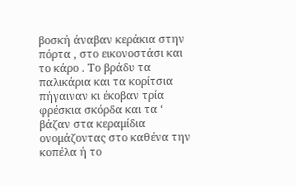βοσκή άναβαν κεράκια στην πόρτα , στο εικονοστάσι και το κάρο . Το βράδυ τα παλικάρια και τα κορίτσια πήγαιναν κι έκοβαν τρία φρέσκια σκόρδα και τα ‘ βάζαν στα κεραμίδια ονομάζοντας στο καθένα την κοπέλα ή το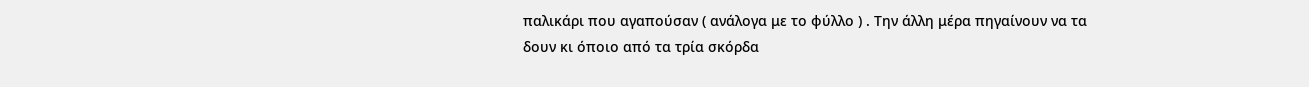παλικάρι που αγαπούσαν ( ανάλογα με το φύλλο ) . Την άλλη μέρα πηγαίνουν να τα δουν κι όποιο από τα τρία σκόρδα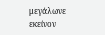μεγάλωνε εκείνον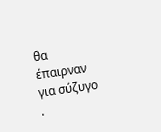θα έπαιρναν για σύζυγο .